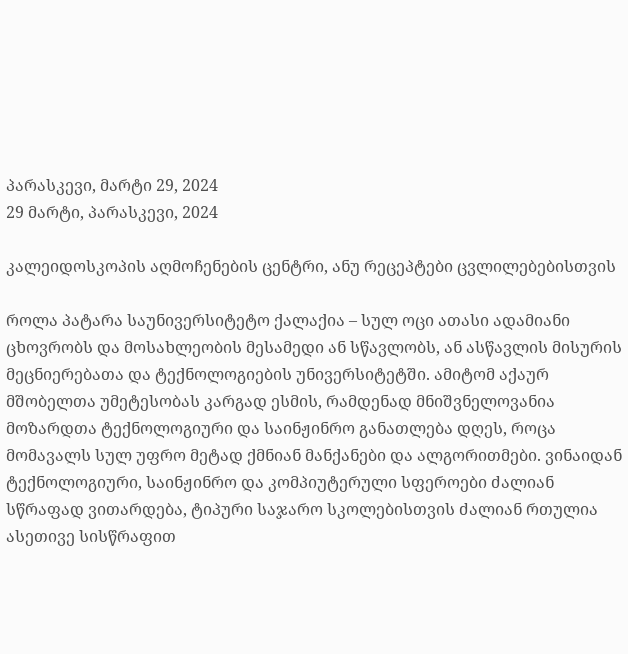პარასკევი, მარტი 29, 2024
29 მარტი, პარასკევი, 2024

კალეიდოსკოპის აღმოჩენების ცენტრი, ანუ რეცეპტები ცვლილებებისთვის

როლა პატარა საუნივერსიტეტო ქალაქია – სულ ოცი ათასი ადამიანი ცხოვრობს და მოსახლეობის მესამედი ან სწავლობს, ან ასწავლის მისურის მეცნიერებათა და ტექნოლოგიების უნივერსიტეტში. ამიტომ აქაურ მშობელთა უმეტესობას კარგად ესმის, რამდენად მნიშვნელოვანია მოზარდთა ტექნოლოგიური და საინჟინრო განათლება დღეს, როცა მომავალს სულ უფრო მეტად ქმნიან მანქანები და ალგორითმები. ვინაიდან ტექნოლოგიური, საინჟინრო და კომპიუტერული სფეროები ძალიან სწრაფად ვითარდება, ტიპური საჯარო სკოლებისთვის ძალიან რთულია ასეთივე სისწრაფით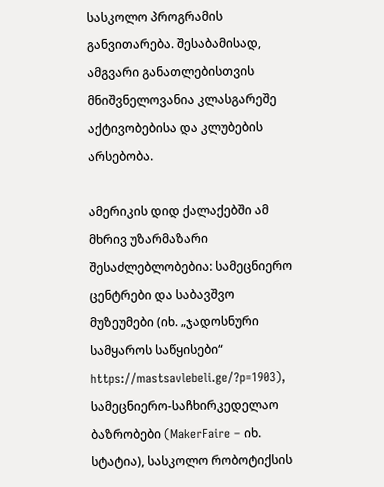სასკოლო პროგრამის განვითარება. შესაბამისად, ამგვარი განათლებისთვის მნიშვნელოვანია კლასგარეშე აქტივობებისა და კლუბების არსებობა.

ამერიკის დიდ ქალაქებში ამ მხრივ უზარმაზარი შესაძლებლობებია: სამეცნიერო ცენტრები და საბავშვო მუზეუმები (იხ. „ჯადოსნური სამყაროს საწყისები“ https://mastsavlebeli.ge/?p=1903), სამეცნიერო-საჩხირკედელაო ბაზრობები (MakerFaire – იხ. სტატია), სასკოლო რობოტიქსის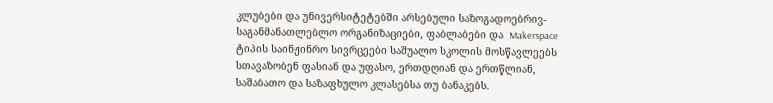კლუბები და უნივერსიტეტებში არსებული საზოგადოებრივ-საგანმანათლებლო ორგანიზაციები, ფაბლაბები და  Makerspace ტიპის საინჟინრო სივრცეები საშუალო სკოლის მოსწავლეებს სთავაზობენ ფასიან და უფასო, ერთდღიან და ერთწლიან, საშაბათო და საზაფხულო კლასებსა თუ ბანაკებს.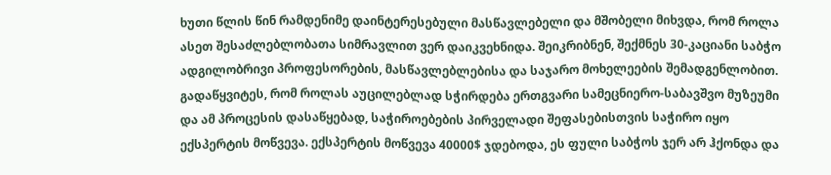ხუთი წლის წინ რამდენიმე დაინტერესებული მასწავლებელი და მშობელი მიხვდა, რომ როლა ასეთ შესაძლებლობათა სიმრავლით ვერ დაიკვეხნიდა. შეიკრიბნენ, შექმნეს 30-კაციანი საბჭო ადგილობრივი პროფესორების, მასწავლებლებისა და საჯარო მოხელეების შემადგენლობით. გადაწყვიტეს, რომ როლას აუცილებლად სჭირდება ერთგვარი სამეცნიერო-საბავშვო მუზეუმი და ამ პროცესის დასაწყებად, საჭიროებების პირველადი შეფასებისთვის საჭირო იყო ექსპერტის მოწვევა. ექსპერტის მოწვევა 40000$ ჯდებოდა, ეს ფული საბჭოს ჯერ არ ჰქონდა და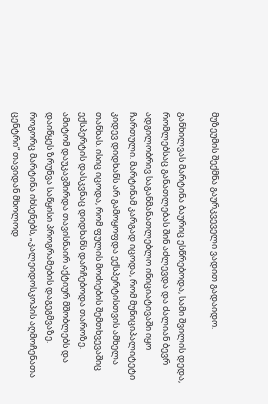მუზეუმის შექმნა გაურკვეველი ვადით გადაიდო.

განხილვას მარტინა ბაურიც ესწრებოდა, სამი შვილის დედა, რომლებსაც განათლებას შინ აძლევდა და ძალიან ბევრ ადგილობრივ საგანმანათლებლო ინიციატივაში იყო ჩართული. მარტინამ კარგად იცოდა, რომ მუნიციპალიტეტი კიდევ დიდხანს არ გამოყოფდა ექსპერტისთვის ამხელა თანხას. ისიც იცოდა, რომ ფულის მოძიების შემთხვევაშიც ექსპერტის დასკვნაც დიდხანს დარჩებოდა თაროზე. ამიტომ დაუკავშირდა თავისნაირ აქტიურ მშობლებს და დაიწყეს ზრუნვა საწყისი პროგრამების დაგეგმვაზე. როგორც მარტინა იხსენებს, „კალეიდოსკოპის აღმოჩენათა ცენტრი“ თავიდან მხოლოდ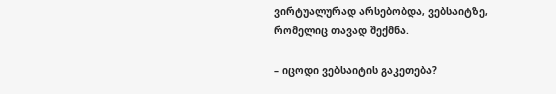ვირტუალურად არსებობდა, ვებსაიტზე, რომელიც თავად შექმნა.

– იცოდი ვებსაიტის გაკეთება?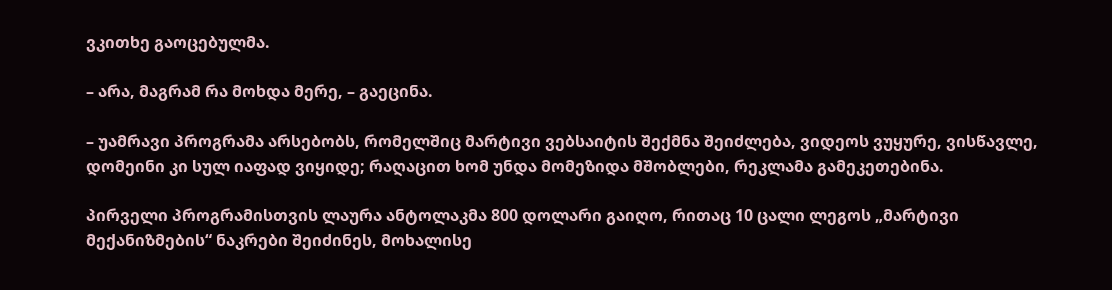ვკითხე გაოცებულმა.

– არა, მაგრამ რა მოხდა მერე, – გაეცინა.

– უამრავი პროგრამა არსებობს, რომელშიც მარტივი ვებსაიტის შექმნა შეიძლება, ვიდეოს ვუყურე, ვისწავლე, დომეინი კი სულ იაფად ვიყიდე; რაღაცით ხომ უნდა მომეზიდა მშობლები, რეკლამა გამეკეთებინა.

პირველი პროგრამისთვის ლაურა ანტოლაკმა 800 დოლარი გაიღო, რითაც 10 ცალი ლეგოს „მარტივი მექანიზმების“ ნაკრები შეიძინეს, მოხალისე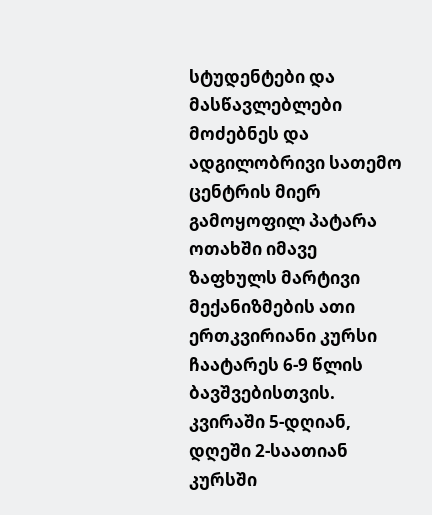სტუდენტები და მასწავლებლები მოძებნეს და ადგილობრივი სათემო ცენტრის მიერ გამოყოფილ პატარა ოთახში იმავე ზაფხულს მარტივი მექანიზმების ათი ერთკვირიანი კურსი ჩაატარეს 6-9 წლის ბავშვებისთვის. კვირაში 5-დღიან, დღეში 2-საათიან კურსში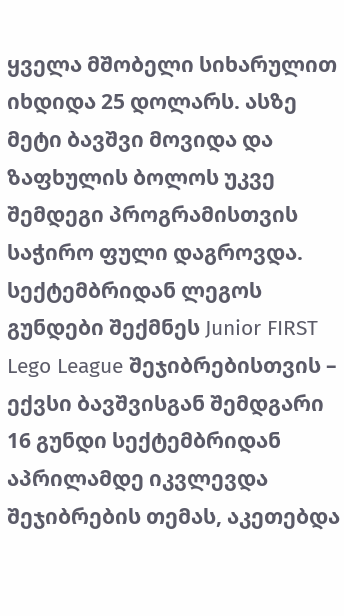ყველა მშობელი სიხარულით იხდიდა 25 დოლარს. ასზე მეტი ბავშვი მოვიდა და ზაფხულის ბოლოს უკვე შემდეგი პროგრამისთვის საჭირო ფული დაგროვდა. სექტემბრიდან ლეგოს გუნდები შექმნეს Junior FIRST Lego League შეჯიბრებისთვის – ექვსი ბავშვისგან შემდგარი 16 გუნდი სექტემბრიდან აპრილამდე იკვლევდა შეჯიბრების თემას, აკეთებდა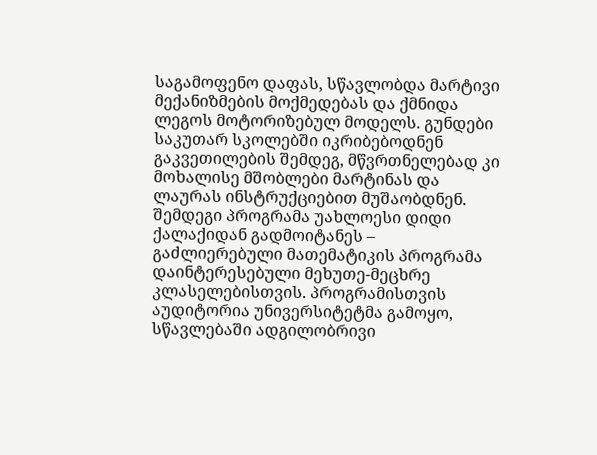საგამოფენო დაფას, სწავლობდა მარტივი მექანიზმების მოქმედებას და ქმნიდა ლეგოს მოტორიზებულ მოდელს. გუნდები საკუთარ სკოლებში იკრიბებოდნენ გაკვეთილების შემდეგ, მწვრთნელებად კი მოხალისე მშობლები მარტინას და ლაურას ინსტრუქციებით მუშაობდნენ. შემდეგი პროგრამა უახლოესი დიდი ქალაქიდან გადმოიტანეს – გაძლიერებული მათემატიკის პროგრამა დაინტერესებული მეხუთე-მეცხრე კლასელებისთვის. პროგრამისთვის აუდიტორია უნივერსიტეტმა გამოყო, სწავლებაში ადგილობრივი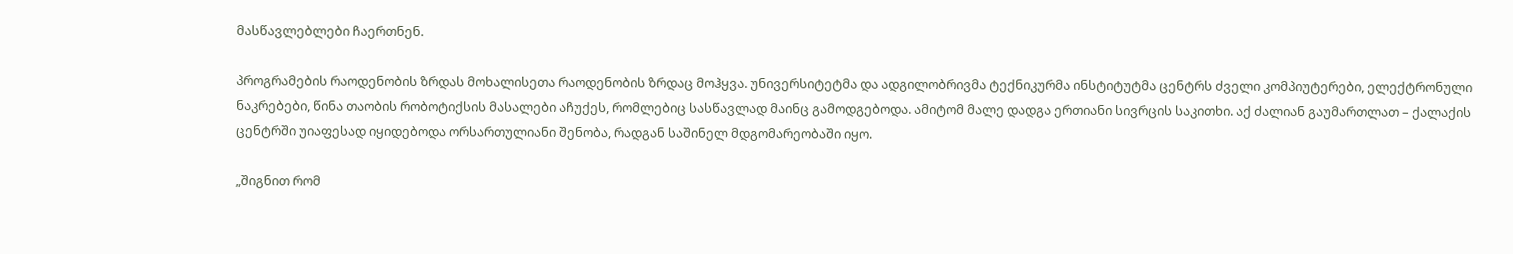მასწავლებლები ჩაერთნენ.

პროგრამების რაოდენობის ზრდას მოხალისეთა რაოდენობის ზრდაც მოჰყვა. უნივერსიტეტმა და ადგილობრივმა ტექნიკურმა ინსტიტუტმა ცენტრს ძველი კომპიუტერები, ელექტრონული ნაკრებები, წინა თაობის რობოტიქსის მასალები აჩუქეს, რომლებიც სასწავლად მაინც გამოდგებოდა. ამიტომ მალე დადგა ერთიანი სივრცის საკითხი. აქ ძალიან გაუმართლათ – ქალაქის ცენტრში უიაფესად იყიდებოდა ორსართულიანი შენობა, რადგან საშინელ მდგომარეობაში იყო.

„შიგნით რომ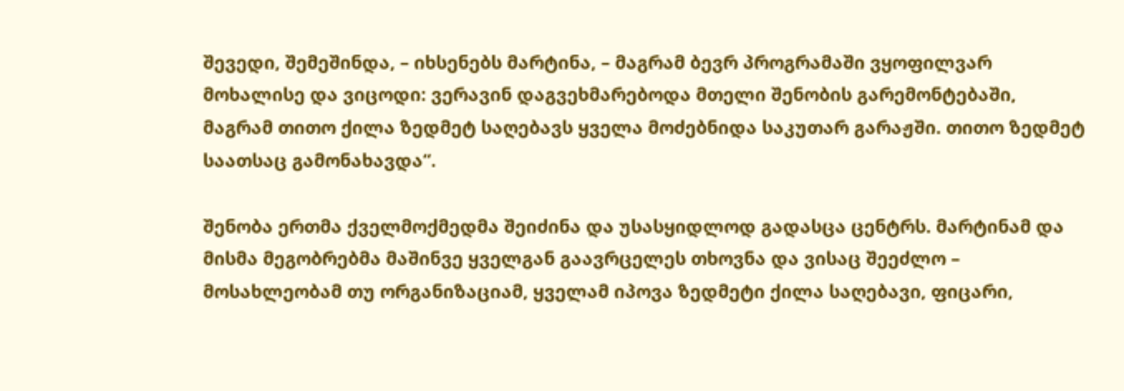შევედი, შემეშინდა, – იხსენებს მარტინა, – მაგრამ ბევრ პროგრამაში ვყოფილვარ მოხალისე და ვიცოდი: ვერავინ დაგვეხმარებოდა მთელი შენობის გარემონტებაში, მაგრამ თითო ქილა ზედმეტ საღებავს ყველა მოძებნიდა საკუთარ გარაჟში. თითო ზედმეტ საათსაც გამონახავდა“.

შენობა ერთმა ქველმოქმედმა შეიძინა და უსასყიდლოდ გადასცა ცენტრს. მარტინამ და მისმა მეგობრებმა მაშინვე ყველგან გაავრცელეს თხოვნა და ვისაც შეეძლო – მოსახლეობამ თუ ორგანიზაციამ, ყველამ იპოვა ზედმეტი ქილა საღებავი, ფიცარი,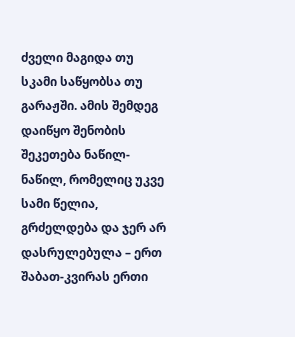ძველი მაგიდა თუ სკამი საწყობსა თუ გარაჟში. ამის შემდეგ დაიწყო შენობის შეკეთება ნაწილ-ნაწილ, რომელიც უკვე სამი წელია, გრძელდება და ჯერ არ დასრულებულა – ერთ შაბათ-კვირას ერთი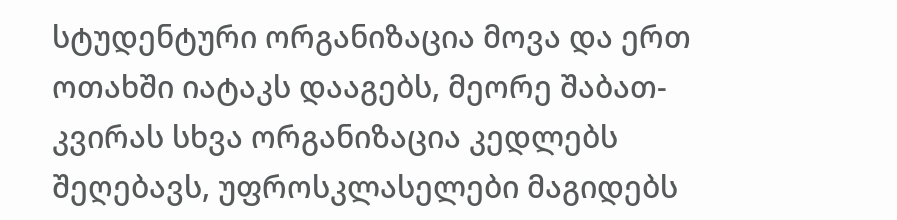სტუდენტური ორგანიზაცია მოვა და ერთ ოთახში იატაკს დააგებს, მეორე შაბათ-კვირას სხვა ორგანიზაცია კედლებს შეღებავს, უფროსკლასელები მაგიდებს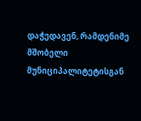დაჭედავენ, რამდენიმე მშობელი მუნიციპალიტეტისგან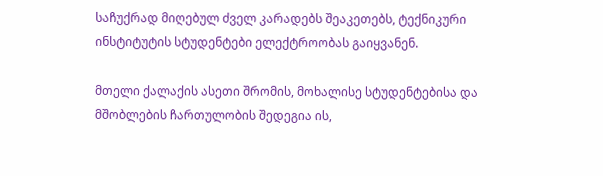საჩუქრად მიღებულ ძველ კარადებს შეაკეთებს, ტექნიკური ინსტიტუტის სტუდენტები ელექტროობას გაიყვანენ.

მთელი ქალაქის ასეთი შრომის, მოხალისე სტუდენტებისა და მშობლების ჩართულობის შედეგია ის,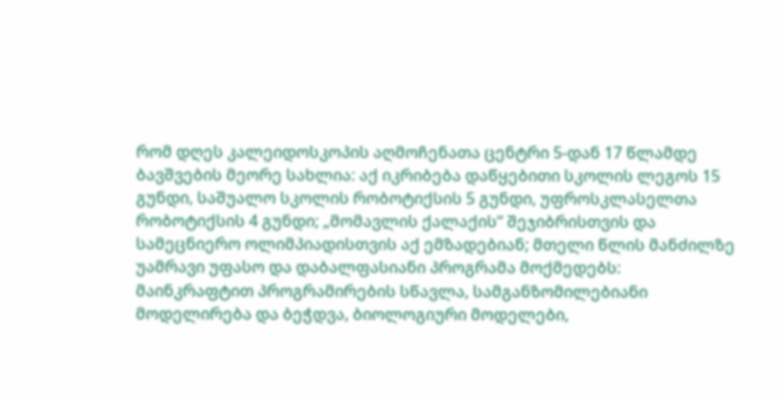რომ დღეს კალეიდოსკოპის აღმოჩენათა ცენტრი 5-დან 17 წლამდე ბავშვების მეორე სახლია: აქ იკრიბება დაწყებითი სკოლის ლეგოს 15 გუნდი, საშუალო სკოლის რობოტიქსის 5 გუნდი, უფროსკლასელთა რობოტიქსის 4 გუნდი; „მომავლის ქალაქის“ შეჯიბრისთვის და სამეცნიერო ოლიმპიადისთვის აქ ემზადებიან; მთელი წლის მანძილზე უამრავი უფასო და დაბალფასიანი პროგრამა მოქმედებს: მაინკრაფტით პროგრამირების სწავლა, სამგანზომილებიანი მოდელირება და ბეჭდვა, ბიოლოგიური მოდელები,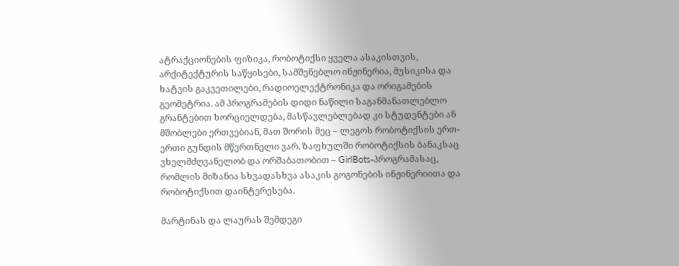ატრაქციონების ფიზიკა, რობოტიქსი ყველა ასაკისთვის, არქიტექტურის საწყისები, სამშენებლო ინჟინერია, მუსიკისა და ხატვის გაკვეთილები, რადიოელექტრონიკა და ორიგამების გეომეტრია. ამ პროგრამების დიდი ნაწილი საგანმანათლებლო გრანტებით ხორციელდება, მასწავლებლებად კი სტუდენტები ან მშობლები ერთვებიან, მათ შორის მეც – ლეგოს რობოტიქსის ერთ-ერთი გუნდის მწვრთნელი ვარ. ზაფხულში რობოტიქსის ბანაკსაც ვხელმძღვანელობ და ორშაბათობით – GirlBots-პროგრამასაც, რომლის მიზანია სხვადასხვა ასაკის გოგონების ინჟინერიითა და რობოტიქსით დაინტერესება.

მარტინას და ლაურას შემდეგი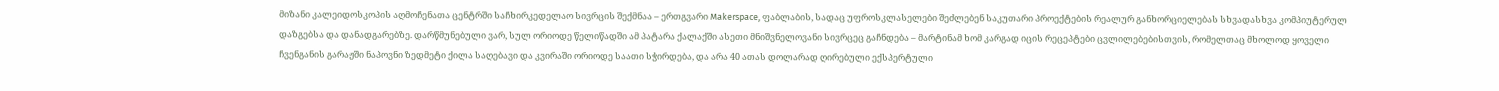მიზანი კალეიდოსკოპის აღმოჩენათა ცენტრში საჩხირკედელაო სივრცის შექმნაა – ერთგვარი Makerspace, ფაბლაბის, სადაც უფროსკლასელები შეძლებენ საკუთარი პროექტების რეალურ განხორციელებას სხვადასხვა კომპიუტერულ დაზგებსა და დანადგარებზე. დარწმუნებული ვარ, სულ ორიოდე წელიწადში ამ პატარა ქალაქში ასეთი მნიშვნელოვანი სივრცეც გაჩნდება – მარტინამ ხომ კარგად იცის რეცეპტები ცვლილებებისთვის, რომელთაც მხოლოდ ყოველი ჩვენგანის გარაჟში ნაპოვნი ზედმეტი ქილა საღებავი და კვირაში ორიოდე საათი სჭირდება, და არა 40 ათას დოლარად ღირებული ექსპერტული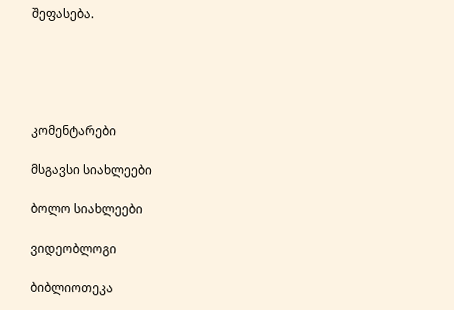შეფასება.





კომენტარები

მსგავსი სიახლეები

ბოლო სიახლეები

ვიდეობლოგი

ბიბლიოთეკა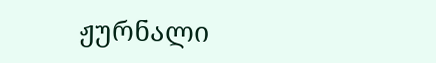ჟურნალი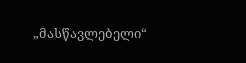„მასწავლებელი“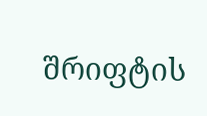შრიფტის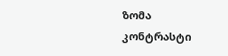ზომა
კონტრასტი